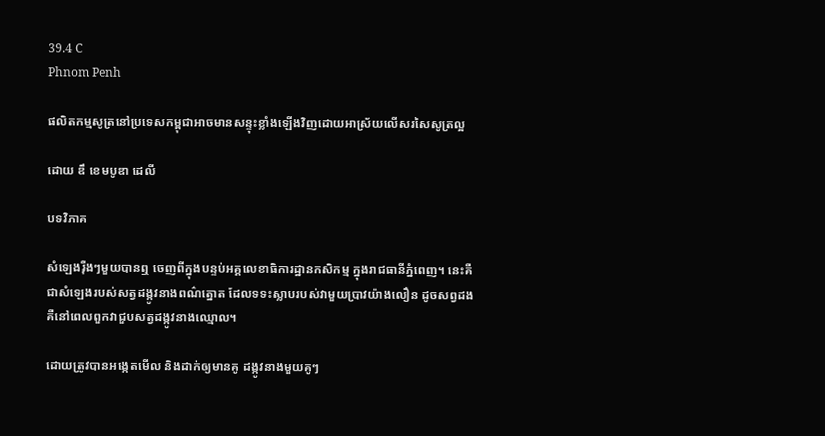39.4 C
Phnom Penh

ផលិតកម្មសូត្រនៅប្រទេសកម្ពុជាអាចមានសន្ទុះខ្លាំងឡើងវិញដោយអាស្រ័យលើសរសៃសូត្រល្អ

ដោយ ឌឹ ខេមបូឌា ដេលី

បទវិភាគ

សំឡេងរុឺងៗមួយបានឮ ចេញពីក្នុងបន្ទប់អគ្គលេខាធិការដ្ឋានកសិកម្ម ក្នុងរាជធានីភ្នំពេញ។ នេះគឺជាសំឡេងរបស់សត្វដង្កូវនាងពណ៌ត្នោត ដែលទទះស្លាបរបស់វាមួយប្រាវយ៉ាងលឿន ដូចសព្វដងគឺនៅពេលពួកវាជួបសត្វដង្កូវនាងឈ្មោល។

ដោយត្រូវបានអង្កេតមើល និងដាក់ឲ្យមានគូ ដង្កូវនាងមួយគូៗ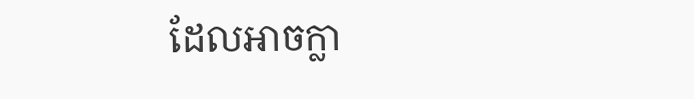ដែលអាចក្លា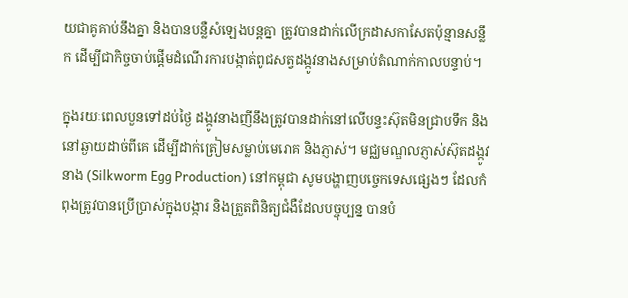យជាគូគាប់នឹងគ្នា និងបានបន្លឺសំឡេងបន្តគ្នា ត្រូវបានដាក់លើក្រដាសកាសែតប៉ុន្មានសន្លឹក ដើម្បីជាកិច្ចចាប់ផ្តើមដំណើរការបង្កាត់ពូជសត្វដង្កូវនាងសម្រាប់តំណាក់កាលបន្ទាប់។

ក្នុងរយៈពេលបួនទៅដប់ថ្ងៃ ដង្កូវនាងញីនឹងត្រូវបានដាក់នៅលើបន្ទះស៊ុតមិនជ្រាបទឹក និងនៅឆ្ងាយដាច់ពីគេ ដើម្បីដាក់ត្រៀមសម្លាប់មេរោគ និងភ្ញាស់។ មជ្ឈមណ្ឌលភ្ញាស់ស៊ុតដង្កូវនាង (Silkworm Egg Production) នៅកម្ពុជា សូមបង្ហាញបច្ចេកទេសផ្សេងៗ ដែលកំពុងត្រូវបានប្រើប្រាស់ក្នុងបង្ការ និងត្រួតពិនិត្យជំងឺដែលបច្ចុប្បន្ន បានបំ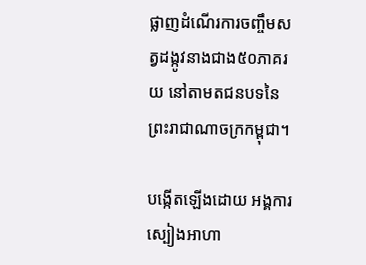ផ្លាញដំណើរការចញ្ចឹមស ត្វដង្កូវនាងជាង៥០ភាគរយ នៅតាមតជនបទនៃព្រះរាជាណាចក្រកម្ពុជា។

បង្កើតឡើងដោយ អង្គការស្បៀងអាហា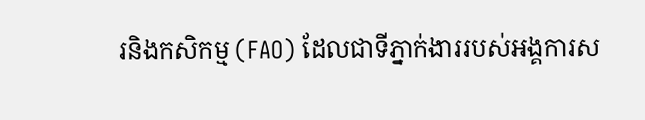រនិងកសិកម្ម (FAO) ដែលជាទីភ្នាក់ងាររបស់អង្គការស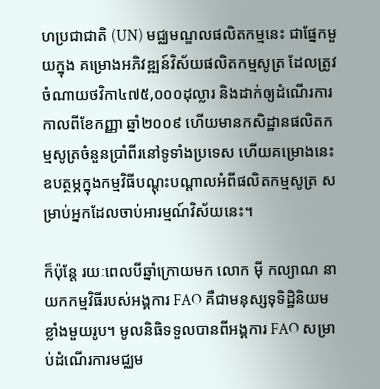ហប្រជាជាតិ (UN) មជ្ឈមណ្ឌលផលិតកម្មនេះ ជាផ្នែកមួយក្នុង គម្រោងអភិវឌ្ឍន៍វិស័យផលិតកម្មសូត្រ ដែលត្រូវចំណាយថវិកា៤៧៥,០០០ដុល្លារ និងដាក់ឲ្យដំណើរការ កាលពីខែកញ្ញា ឆ្នាំ២០០៩ ហើយមានកសិដ្ឋានផលិតកម្មសូត្រចំនួនប្រាំពីរនៅទូទាំងប្រទេស ហើយគម្រោងនេះឧបត្ថម្ភក្នុងកម្មវិធីបណ្តុះបណ្តាលអំពីផលិតកម្មសូត្រ សម្រាប់អ្នកដែលចាប់អារម្មណ៍វិស័យនេះ។

ក៏ប៉ុន្តែ រយៈពេលបីឆ្នាំក្រោយមក លោក មុី កល្យាណ នាយកកម្មវិធីរបស់អង្គការ FAO គឺជាមនុស្សទុទិដ្ឋិនិយមខ្លាំងមួយរូប។ មូលនិធិទទួលបានពីអង្គការ FAO សម្រាប់ដំណើរការមជ្ឈម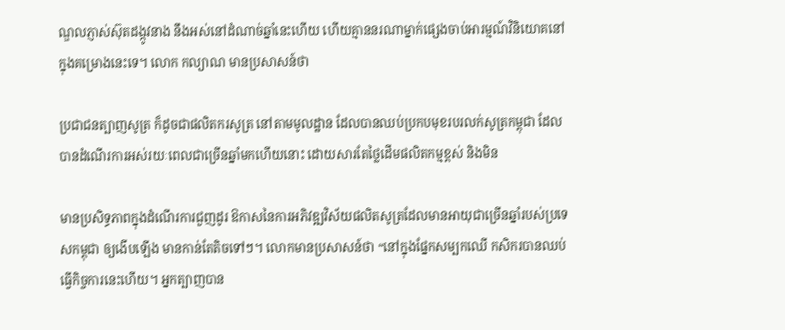ណ្ឌលភ្ញាស់ស៊ុតដង្កូវនាង នឹងអស់នៅដំណាច់ឆ្នាំនេះហើយ ហើយគ្មាននរណាម្នាក់ផ្សេងចាប់អារម្មណ៍វិនិយោគនៅក្នុងគម្រោងនេះទេ។ លោក កល្យាណ មានប្រសាសន៍ថា

ប្រជាជនត្បាញសូត្រ ក៏ដូចជាផលិតករសូត្រ នៅតាមមូលដ្ឋាន ដែលបានឈប់ប្រកបមុខរបរលក់សូត្រកម្ពុជា ដែលបានដំណើរការអស់រយៈពេលជាច្រើនឆ្នាំមកហើយនោះ ដោយសារតែថ្លៃដើមផលិតកម្មខ្ពស់ និងមិន

មានប្រសិទ្ធភាពក្នុងដំណើរការជួញដូរ ឱកាសនៃការអភិវឌ្ឍវិស័យផលិតសូត្រដែលមានអាយុជាច្រើនឆ្នាំរបស់ប្រទេសកម្ពុជា ឲ្យងើបឡើង មានកាន់តែតិចទៅៗ។ លោកមានប្រសាសន៍ថា “នៅក្នុងផ្នែកសម្បកឈើ កសិករបានឈប់ធ្វើកិច្ចការនេះហើយ។ អ្នកត្បាញបាន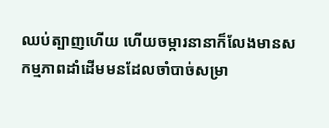ឈប់ត្បាញហើយ ហើយចម្ការនានាក៏លែងមានសកម្មភាពដាំដើមមនដែលចាំបាច់សម្រា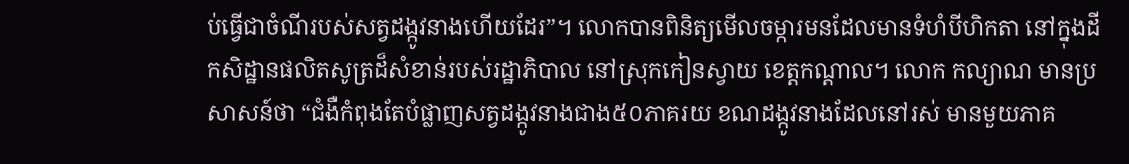ប់ធ្វើជាចំណីរបស់សត្វដង្កូវនាងហើយដែរ”។ លោកបានពិនិត្យមើលចម្ការមនដែលមានទំហំបីហិកតា នៅក្នុងដីកសិដ្ឋានផលិតសូត្រដ៏សំខាន់របស់រដ្ឋាភិបាល នៅស្រុកកៀនស្វាយ ខេត្តកណ្តាល។ លោក កល្យាណ មានប្រសាសន៍ថា “ជំងឺកំពុងតែបំផ្លាញសត្វដង្កូវនាងជាង៥០ភាគរយ ខណដង្កូវនាងដែលនៅរស់ មានមួយភាគ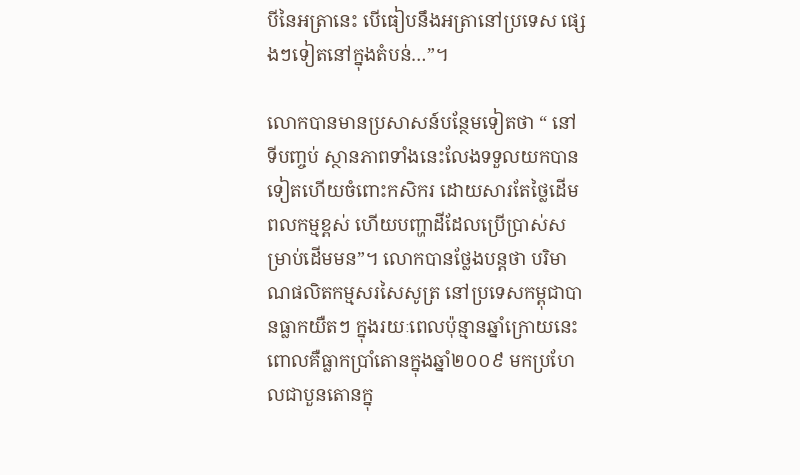បីនៃអត្រានេះ បើធៀបនឹងអត្រានៅប្រទេស ផ្សេងៗទៀតនៅក្នុងតំបន់…”។

លោកបានមានប្រសាសន៍បន្ថែមទៀតថា “ នៅទីបញ្ចប់ ស្ថានភាពទាំងនេះលែងទទួលយកបានទៀតហើយចំពោះកសិករ ដោយសារតែថ្លៃដើមពលកម្មខ្ពស់ ហើយបញ្ហាដីដែលប្រើប្រាស់សម្រាប់ដើមមន”។ លោកបានថ្លែងបន្តថា បរិមាណផលិតកម្មសរសៃសូត្រ នៅប្រទេសកម្ពុជាបានធ្លាកយឺតៗ ក្នុងរយៈពេលប៉ុន្មានឆ្នាំក្រោយនេះ ពោលគឺធ្លាកប្រាំតោនក្នុងឆ្នាំ២០០៩ មកប្រហែលជាបួនតោនក្នុ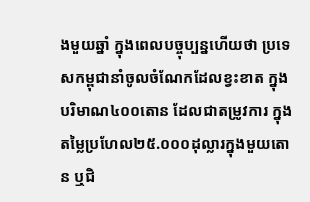ងមួយឆ្នាំ ក្នុងពេលបច្ចុប្បន្នហើយថា ប្រទេសកម្ពុជានាំចូលចំណែកដែលខ្វះខាត ក្នុងបរិមាណ៤០០តោន ដែលជាតម្រូវការ ក្នុងតម្លៃប្រហែល២៥.០០០ដុល្លារក្នុងមួយតោន ឬជិ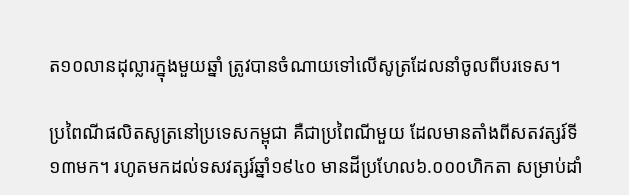ត១០លានដុល្លារក្នុងមួយឆ្នាំ ត្រូវបានចំណាយទៅលើសូត្រដែលនាំចូលពីបរទេស។

ប្រពៃណីផលិតសូត្រនៅប្រទេសកម្ពុជា គឺជាប្រពៃណីមួយ ដែលមានតាំងពីសតវត្សរ៍ទី១៣មក។ រហូតមកដល់ទសវត្សរ៍ឆ្នាំ១៩៤០ មានដីប្រហែល៦.០០០ហិកតា សម្រាប់ដាំ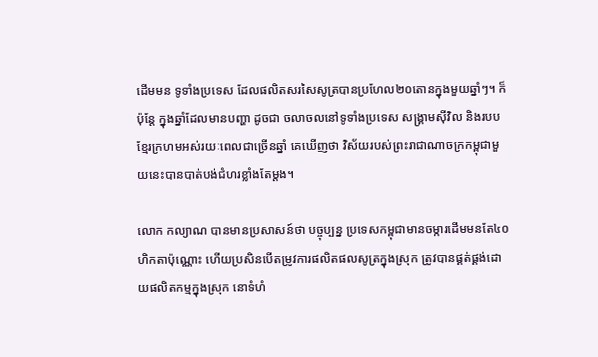ដើមមន ទូទាំងប្រទេស ដែលផលិតសរសៃសូត្របានប្រហែល២០តោនក្នុងមួយឆ្នាំៗ។ ក៏ប៉ុន្តែ ក្នុងឆ្នាំដែលមានបញ្ហា ដូចជា ចលាចលនៅទូទាំងប្រទេស សង្គ្រាមស៊ីវិល និងរបបខ្មែរក្រហមអស់រយៈពេលជាច្រើនឆ្នាំ គេឃើញថា វិស័យរបស់ព្រះរាជាណាចក្រកម្ពុជាមួយនេះបានបាត់បង់ជំហរខ្លាំងតែម្តង។

លោក កល្យាណ បានមានប្រសាសន៍ថា បច្ចុប្បន្ន ប្រទេសកម្ពុជាមានចម្ការដើមមនតែ៤០ហិកតាប៉ុណ្ណោះ ហើយប្រសិនបើតម្រូវការផលិតផលសូត្រក្នុងស្រុក ត្រូវបានផ្គត់ផ្គង់ដោយផលិតកម្មក្នុងស្រុក នោទំហំ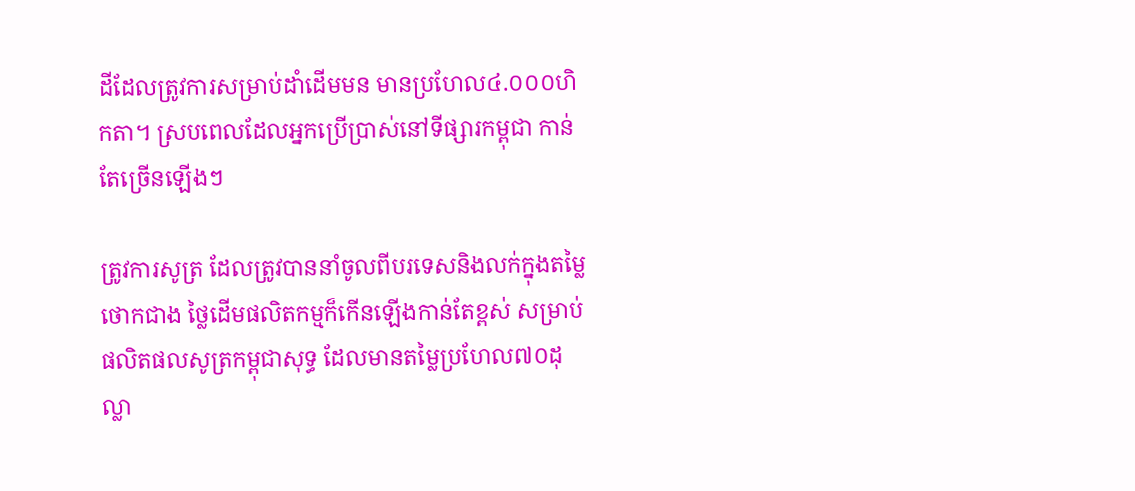ដីដែលត្រូវការសម្រាប់ដាំដើមមន មានប្រហែល៤.០០០ហិកតា។ ស្របពេលដែលអ្នកប្រើប្រាស់នៅទីផ្សារកម្ពុជា កាន់តែច្រើនឡើងៗ

ត្រូវការសូត្រ ដែលត្រូវបាននាំចូលពីបរទេសនិងលក់ក្នុងតម្លៃថោកជាង ថ្លៃដើមផលិតកម្មក៏កើនឡើងកាន់តែខ្ពស់ សម្រាប់ផលិតផលសូត្រកម្ពុជាសុទ្ធ ដែលមានតម្លៃប្រហែល៧០ដុល្លា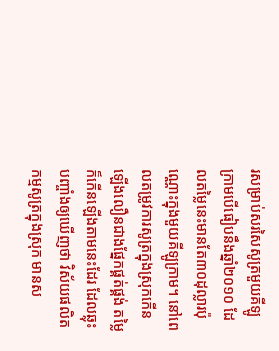រសម្រាប់សរសៃសូត្រមួយគីឡូក្រាមបើធៀបនឹងឆ្នាំ២០១០ ដែលតម្លៃនេះមានតែ៣០ដុល្លារប៉ុណ្ណោះក្នុងមួយគីឡូក្រាម។ នៅពេលតម្រូវការសូត្រក្នុងស្រុកកើនឡើងលឿនជាងផ្នែកផ្គត់ផ្គង់ តម្លៃក៏កើនឡើងតាមនេះដែរ ដែលឆ្លុះបញ្ចាំងឲ្យឃើញថា វិស័យផលិតកម្មសូត្រក្នុងស្រុក មានស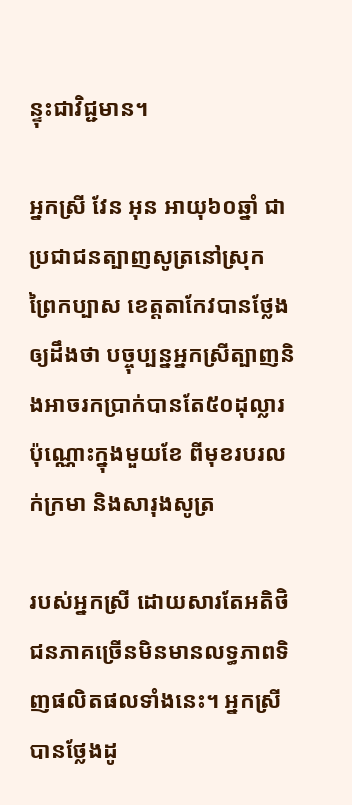ន្ទុះជាវិជ្ជមាន។

អ្នកស្រី វែន អុន អាយុ៦០ឆ្នាំ ជាប្រជាជនត្បាញសូត្រនៅស្រុក ព្រៃកប្បាស ខេត្តតាកែវបានថ្លែងឲ្យដឹងថា បច្ចុប្បន្នអ្នកស្រីត្បាញនិងអាចរកប្រាក់បានតែ៥០ដុល្លារប៉ុណ្ណោះក្នុងមួយខែ ពីមុខរបរលក់ក្រមា និងសារុងសូត្រ

របស់អ្នកស្រី ដោយសារតែអតិថិជនភាគច្រើនមិនមានលទ្ធភាពទិញផលិតផលទាំងនេះ។ អ្នកស្រីបានថ្លែងដូ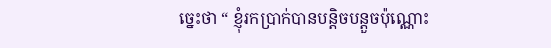ច្នេះថា “ ខ្ញុំរកប្រាក់បានបន្តិចបន្តួចប៉ុណ្ណោះ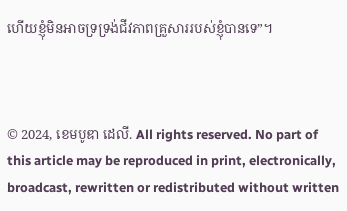ហើយខ្ញុំមិនអាចទ្រទ្រង់ជីវភាពគ្រួសាររបស់ខ្ញុំបានទេ”។



© 2024, ខេមបូឌា ដេលី. All rights reserved. No part of this article may be reproduced in print, electronically, broadcast, rewritten or redistributed without written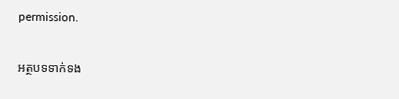permission.

អត្ថបទទាក់ទង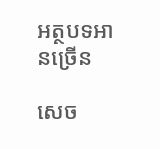អត្ថបទអានច្រើន

សេច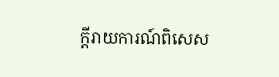ក្ដីរាយការណ៍ពិសេស